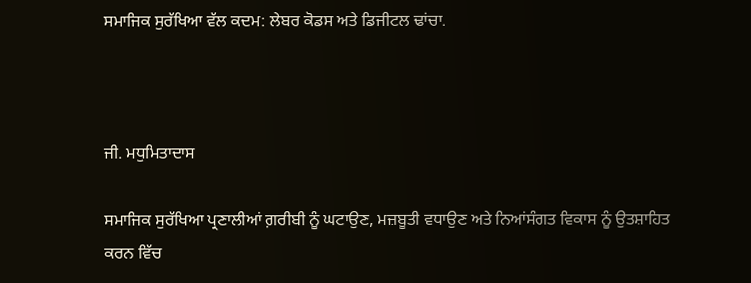ਸਮਾਜਿਕ ਸੁਰੱਖਿਆ ਵੱਲ ਕਦਮ: ਲੇਬਰ ਕੋਡਸ ਅਤੇ ਡਿਜੀਟਲ ਢਾਂਚਾ.



ਜੀ. ਮਧੁਮਿਤਾਦਾਸ

ਸਮਾਜਿਕ ਸੁਰੱਖਿਆ ਪ੍ਰਣਾਲੀਆਂ ਗ਼ਰੀਬੀ ਨੂੰ ਘਟਾਉਣ, ਮਜ਼ਬੂਤੀ ਵਧਾਉਣ ਅਤੇ ਨਿਆਂਸੰਗਤ ਵਿਕਾਸ ਨੂੰ ਉਤਸ਼ਾਹਿਤ ਕਰਨ ਵਿੱਚ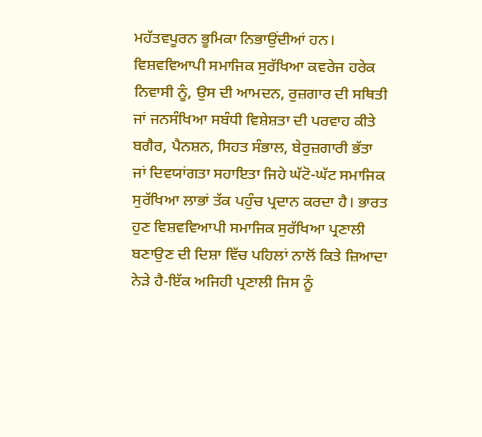ਮਹੱਤਵਪੂਰਨ ਭੂਮਿਕਾ ਨਿਭਾਉਂਦੀਆਂ ਹਨ। ਵਿਸ਼ਵਵਿਆਪੀ ਸਮਾਜਿਕ ਸੁਰੱਖਿਆ ਕਵਰੇਜ ਹਰੇਕ ਨਿਵਾਸੀ ਨੂੰ, ਉਸ ਦੀ ਆਮਦਨ, ਰੁਜ਼ਗਾਰ ਦੀ ਸਥਿਤੀ ਜਾਂ ਜਨਸੰਖਿਆ ਸਬੰਧੀ ਵਿਸ਼ੇਸ਼ਤਾ ਦੀ ਪਰਵਾਹ ਕੀਤੇ ਬਗੈਰ, ਪੈਨਸ਼ਨ, ਸਿਹਤ ਸੰਭਾਲ, ਬੇਰੁਜ਼ਗਾਰੀ ਭੱਤਾ ਜਾਂ ਦਿਵਯਾਂਗਤਾ ਸਹਾਇਤਾ ਜਿਹੇ ਘੱਟੋ-ਘੱਟ ਸਮਾਜਿਕ ਸੁਰੱਖਿਆ ਲਾਭਾਂ ਤੱਕ ਪਹੁੰਚ ਪ੍ਰਦਾਨ ਕਰਦਾ ਹੈ। ਭਾਰਤ ਹੁਣ ਵਿਸ਼ਵਵਿਆਪੀ ਸਮਾਜਿਕ ਸੁਰੱਖਿਆ ਪ੍ਰਣਾਲੀ ਬਣਾਉਣ ਦੀ ਦਿਸ਼ਾ ਵਿੱਚ ਪਹਿਲਾਂ ਨਾਲੋਂ ਕਿਤੇ ਜ਼ਿਆਦਾ ਨੇੜੇ ਹੈ-ਇੱਕ ਅਜਿਹੀ ਪ੍ਰਣਾਲੀ ਜਿਸ ਨੂੰ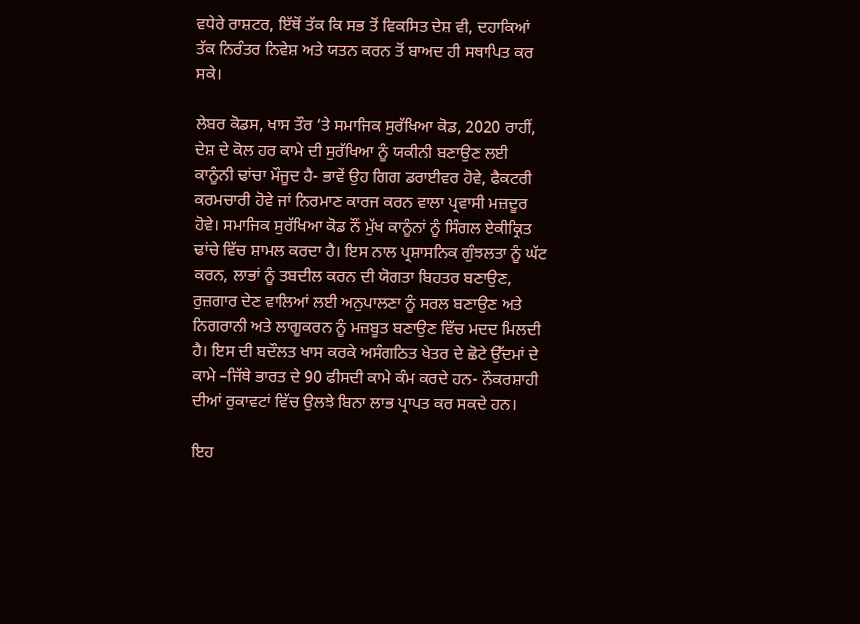ਵਧੇਰੇ ਰਾਸ਼ਟਰ, ਇੱਥੋਂ ਤੱਕ ਕਿ ਸਭ ਤੋਂ ਵਿਕਸਿਤ ਦੇਸ਼ ਵੀ, ਦਹਾਕਿਆਂ ਤੱਕ ਨਿਰੰਤਰ ਨਿਵੇਸ਼ ਅਤੇ ਯਤਨ ਕਰਨ ਤੋਂ ਬਾਅਦ ਹੀ ਸਥਾਪਿਤ ਕਰ ਸਕੇ।

ਲੇਬਰ ਕੋਡਸ, ਖਾਸ ਤੌਰ ‘ਤੇ ਸਮਾਜਿਕ ਸੁਰੱਖਿਆ ਕੋਡ, 2020 ਰਾਹੀਂ, ਦੇਸ਼ ਦੇ ਕੋਲ ਹਰ ਕਾਮੇ ਦੀ ਸੁਰੱਖਿਆ ਨੂੰ ਯਕੀਨੀ ਬਣਾਉਣ ਲਈ ਕਾਨੂੰਨੀ ਢਾਂਚਾ ਮੌਜੂਦ ਹੈ- ਭਾਵੇਂ ਉਹ ਗਿਗ ਡਰਾਈਵਰ ਹੋਵੇ, ਫੈਕਟਰੀ ਕਰਮਚਾਰੀ ਹੋਵੇ ਜਾਂ ਨਿਰਮਾਣ ਕਾਰਜ ਕਰਨ ਵਾਲਾ ਪ੍ਰਵਾਸੀ ਮਜ਼ਦੂਰ ਹੋਵੇ। ਸਮਾਜਿਕ ਸੁਰੱਖਿਆ ਕੋਡ ਨੌਂ ਮੁੱਖ ਕਾਨੂੰਨਾਂ ਨੂੰ ਸਿੰਗਲ ਏਕੀਕ੍ਰਿਤ ਢਾਂਚੇ ਵਿੱਚ ਸ਼ਾਮਲ ਕਰਦਾ ਹੈ। ਇਸ ਨਾਲ ਪ੍ਰਸ਼ਾਸਨਿਕ ਗੁੰਝਲਤਾ ਨੂੰ ਘੱਟ ਕਰਨ, ਲਾਭਾਂ ਨੂੰ ਤਬਦੀਲ ਕਰਨ ਦੀ ਯੋਗਤਾ ਬਿਹਤਰ ਬਣਾਉਣ, ਰੁਜ਼ਗਾਰ ਦੇਣ ਵਾਲਿਆਂ ਲਈ ਅਨੁਪਾਲਣਾ ਨੂੰ ਸਰਲ ਬਣਾਉਣ ਅਤੇ ਨਿਗਰਾਨੀ ਅਤੇ ਲਾਗੂਕਰਨ ਨੂੰ ਮਜ਼ਬੂਤ ਬਣਾਉਣ ਵਿੱਚ ਮਦਦ ਮਿਲਦੀ ਹੈ। ਇਸ ਦੀ ਬਦੌਲਤ ਖਾਸ ਕਰਕੇ ਅਸੰਗਠਿਤ ਖੇਤਰ ਦੇ ਛੋਟੇ ਉੱਦਮਾਂ ਦੇ ਕਾਮੇ –ਜਿੱਥੇ ਭਾਰਤ ਦੇ 90 ਫੀਸਦੀ ਕਾਮੇ ਕੰਮ ਕਰਦੇ ਹਨ- ਨੌਕਰਸ਼ਾਹੀ ਦੀਆਂ ਰੁਕਾਵਟਾਂ ਵਿੱਚ ਉਲਝੇ ਬਿਨਾ ਲਾਭ ਪ੍ਰਾਪਤ ਕਰ ਸਕਦੇ ਹਨ।

ਇਹ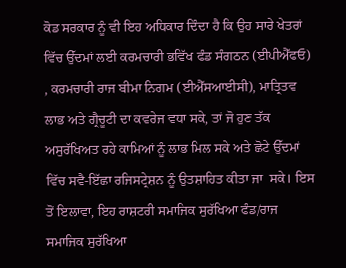ਕੋਡ ਸਰਕਾਰ ਨੂੰ ਵੀ ਇਹ ਅਧਿਕਾਰ ਦਿੰਦਾ ਹੈ ਕਿ ਉਹ ਸਾਰੇ ਖੇਤਰਾਂ ਵਿੱਚ ਉੱਦਮਾਂ ਲਈ ਕਰਮਚਾਰੀ ਭਵਿੱਖ ਫੰਡ ਸੰਗਠਨ (ਈਪੀਐੱਫਓ) , ਕਰਮਚਾਰੀ ਰਾਜ ਬੀਮਾ ਨਿਗਮ (ਈਐੱਸਆਈਸੀ), ਮਾਤ੍ਰਿਤਵ ਲਾਭ ਅਤੇ ਗ੍ਰੈਚੂਟੀ ਦਾ ਕਵਰੇਜ ਵਧਾ ਸਕੇ, ਤਾਂ ਜੋ ਹੁਣ ਤੱਕ ਅਸੁਰੱਖਿਅਤ ਰਹੇ ਕਾਮਿਆਂ ਨੂੰ ਲਾਭ ਮਿਲ ਸਕੇ ਅਤੇ ਛੋਟੇ ਉੱਦਮਾਂ ਵਿੱਚ ਸਵੈ-ਇੱਛਾ ਰਜਿਸਟ੍ਰੇਸ਼ਨ ਨੂੰ ਉਤਸ਼ਾਹਿਤ ਕੀਤਾ ਜਾ  ਸਕੇ। ਇਸ ਤੋਂ ਇਲਾਵਾ, ਇਹ ਰਾਸ਼ਟਰੀ ਸਮਾਜਿਕ ਸੁਰੱਖਿਆ ਫੰਡ/ਰਾਜ ਸਮਾਜਿਕ ਸੁਰੱਖਿਆ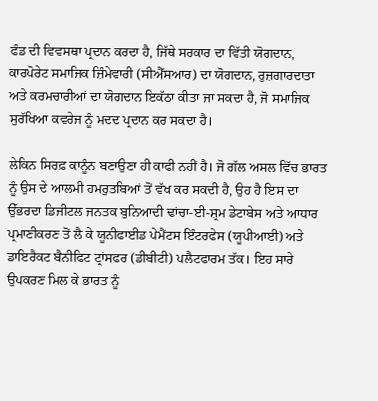ਫੰਡ ਦੀ ਵਿਵਸਥਾ ਪ੍ਰਦਾਨ ਕਰਦਾ ਹੈ, ਜਿੱਥੇ ਸਰਕਾਰ ਦਾ ਵਿੱਤੀ ਯੋਗਦਾਨ, ਕਾਰਪੋਰੇਟ ਸਮਾਜਿਕ ਜ਼ਿੰਮੇਵਾਰੀ (ਸੀਐੱਸਆਰ) ਦਾ ਯੋਗਦਾਨ, ਰੁਜ਼ਗਾਰਦਾਤਾ ਅਤੇ ਕਰਮਚਾਰੀਆਂ ਦਾ ਯੋਗਦਾਨ ਇਕੱਠਾ ਕੀਤਾ ਜਾ ਸਕਦਾ ਹੈ, ਜੋ ਸਮਾਜਿਕ ਸੁਰੱਖਿਆ ਕਵਰੇਜ ਨੂੰ ਮਦਦ ਪ੍ਰਦਾਨ ਕਰ ਸਕਦਾ ਹੈ।

ਲੇਕਿਨ ਸਿਰਫ਼ ਕਾਨੂੰਨ ਬਣਾਉਣਾ ਹੀ ਕਾਫੀ ਨਹੀਂ ਹੈ। ਜੋ ਗੱਲ ਅਸਲ ਵਿੱਚ ਭਾਰਤ ਨੂੰ ਉਸ ਦੇ ਆਲਮੀ ਹਮਰੁਤਬਿਆਂ ਤੋਂ ਵੱਖ ਕਰ ਸਕਦੀ ਹੈ, ਉਹ ਹੈ ਇਸ ਦਾ ਉੱਭਰਦਾ ਡਿਜੀਟਲ ਜਨਤਕ ਬੁਨਿਆਦੀ ਢਾਂਚਾ-ਈ-ਸ਼੍ਰਮ ਡੇਟਾਬੇਸ ਅਤੇ ਆਧਾਰ ਪ੍ਰਮਾਣੀਕਰਣ ਤੋਂ ਲੈ ਕੇ ਯੂਨੀਫਾਈਡ ਪੇਮੈਂਟਸ ਇੰਟਰਫੇਸ (ਯੂਪੀਆਈ) ਅਤੇ ਡਾਇਰੈਕਟ ਬੈਨੀਫਿਟ ਟ੍ਰਾਂਸਫਰ (ਡੀਬੀਟੀ) ਪਲੈਟਫਾਰਮ ਤੱਕ। ਇਹ ਸਾਰੇ ਉਪਕਰਣ ਮਿਲ ਕੇ ਭਾਰਤ ਨੂੰ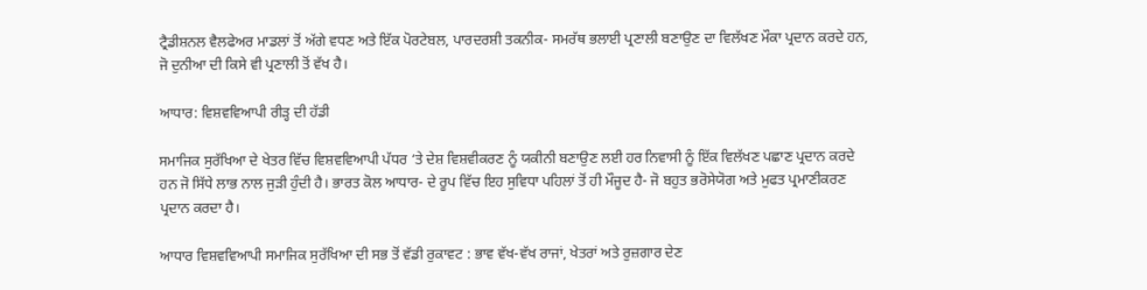ਟ੍ਰੈਡੀਸ਼ਨਲ ਵੈਲਫੇਅਰ ਮਾਡਲਾਂ ਤੋਂ ਅੱਗੇ ਵਧਣ ਅਤੇ ਇੱਕ ਪੋਰਟੇਬਲ, ਪਾਰਦਰਸ਼ੀ ਤਕਨੀਕ- ਸਮਰੱਥ ਭਲਾਈ ਪ੍ਰਣਾਲੀ ਬਣਾਉਣ ਦਾ ਵਿਲੱਖਣ ਮੌਕਾ ਪ੍ਰਦਾਨ ਕਰਦੇ ਹਨ, ਜੋ ਦੁਨੀਆ ਦੀ ਕਿਸੇ ਵੀ ਪ੍ਰਣਾਲੀ ਤੋਂ ਵੱਖ ਹੈ।

ਆਧਾਰ: ਵਿਸ਼ਵਵਿਆਪੀ ਰੀੜ੍ਹ ਦੀ ਹੱਡੀ

ਸਮਾਜਿਕ ਸੁਰੱਖਿਆ ਦੇ ਖੇਤਰ ਵਿੱਚ ਵਿਸ਼ਵਵਿਆਪੀ ਪੱਧਰ ‘ਤੇ ਦੇਸ਼ ਵਿਸ਼ਵੀਕਰਣ ਨੂੰ ਯਕੀਨੀ ਬਣਾਉਣ ਲਈ ਹਰ ਨਿਵਾਸੀ ਨੂੰ ਇੱਕ ਵਿਲੱਖਣ ਪਛਾਣ ਪ੍ਰਦਾਨ ਕਰਦੇ ਹਨ ਜੋ ਸਿੱਧੇ ਲਾਭ ਨਾਲ ਜੁੜੀ ਹੁੰਦੀ ਹੈ। ਭਾਰਤ ਕੋਲ ਆਧਾਰ- ਦੇ ਰੂਪ ਵਿੱਚ ਇਹ ਸੁਵਿਧਾ ਪਹਿਲਾਂ ਤੋਂ ਹੀ ਮੌਜੂਦ ਹੈ- ਜੋ ਬਹੁਤ ਭਰੋਸੇਯੋਗ ਅਤੇ ਮੁਫਤ ਪ੍ਰਮਾਣੀਕਰਣ ਪ੍ਰਦਾਨ ਕਰਦਾ ਹੈ।

ਆਧਾਰ ਵਿਸ਼ਵਵਿਆਪੀ ਸਮਾਜਿਕ ਸੁਰੱਖਿਆ ਦੀ ਸਭ ਤੋਂ ਵੱਡੀ ਰੁਕਾਵਟ : ਭਾਵ ਵੱਖ-ਵੱਖ ਰਾਜਾਂ, ਖੇਤਰਾਂ ਅਤੇ ਰੁਜ਼ਗਾਰ ਦੇਣ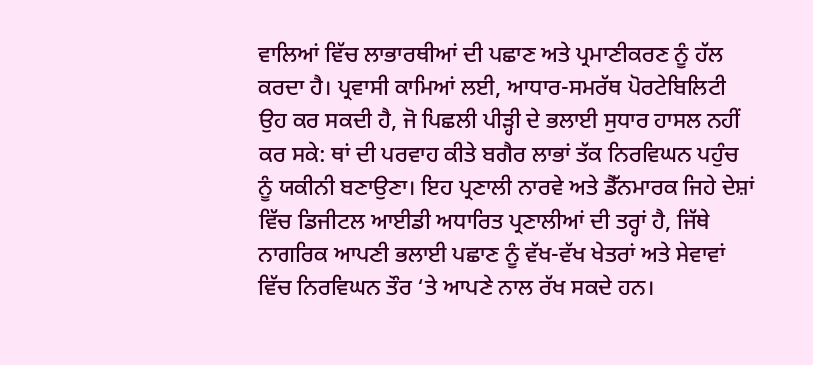ਵਾਲਿਆਂ ਵਿੱਚ ਲਾਭਾਰਥੀਆਂ ਦੀ ਪਛਾਣ ਅਤੇ ਪ੍ਰਮਾਣੀਕਰਣ ਨੂੰ ਹੱਲ ਕਰਦਾ ਹੈ। ਪ੍ਰਵਾਸੀ ਕਾਮਿਆਂ ਲਈ, ਆਧਾਰ-ਸਮਰੱਥ ਪੋਰਟੇਬਿਲਿਟੀ ਉਹ ਕਰ ਸਕਦੀ ਹੈ, ਜੋ ਪਿਛਲੀ ਪੀੜ੍ਹੀ ਦੇ ਭਲਾਈ ਸੁਧਾਰ ਹਾਸਲ ਨਹੀਂ ਕਰ ਸਕੇ: ਥਾਂ ਦੀ ਪਰਵਾਹ ਕੀਤੇ ਬਗੈਰ ਲਾਭਾਂ ਤੱਕ ਨਿਰਵਿਘਨ ਪਹੁੰਚ ਨੂੰ ਯਕੀਨੀ ਬਣਾਉਣਾ। ਇਹ ਪ੍ਰਣਾਲੀ ਨਾਰਵੇ ਅਤੇ ਡੈੱਨਮਾਰਕ ਜਿਹੇ ਦੇਸ਼ਾਂ ਵਿੱਚ ਡਿਜੀਟਲ ਆਈਡੀ ਅਧਾਰਿਤ ਪ੍ਰਣਾਲੀਆਂ ਦੀ ਤਰ੍ਹਾਂ ਹੈ, ਜਿੱਥੇ ਨਾਗਰਿਕ ਆਪਣੀ ਭਲਾਈ ਪਛਾਣ ਨੂੰ ਵੱਖ-ਵੱਖ ਖੇਤਰਾਂ ਅਤੇ ਸੇਵਾਵਾਂ ਵਿੱਚ ਨਿਰਵਿਘਨ ਤੌਰ ‘ਤੇ ਆਪਣੇ ਨਾਲ ਰੱਖ ਸਕਦੇ ਹਨ।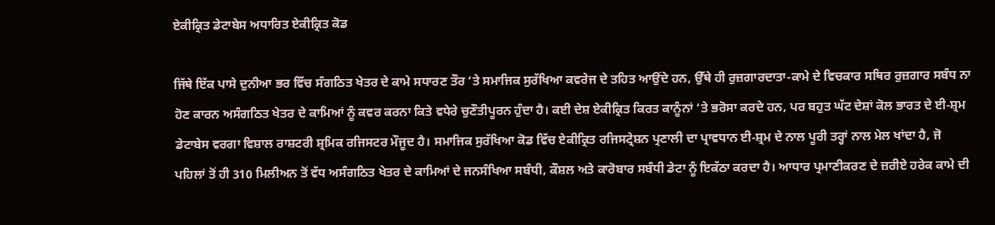ਏਕੀਕ੍ਰਿਤ ਡੇਟਾਬੇਸ ਅਧਾਰਿਤ ਏਕੀਕ੍ਰਿਤ ਕੋਡ

ਜਿੱਥੇ ਇੱਕ ਪਾਸੇ ਦੁਨੀਆ ਭਰ ਵਿੱਚ ਸੰਗਠਿਤ ਖੇਤਰ ਦੇ ਕਾਮੇ ਸਧਾਰਣ ਤੌਰ ‘ਤੇ ਸਮਾਜਿਕ ਸੁਰੱਖਿਆ ਕਵਰੇਜ ਦੇ ਤਹਿਤ ਆਉਂਦੇ ਹਨ, ਉੱਥੇ ਹੀ ਰੁਜ਼ਗਾਰਦਾਤਾ-ਕਾਮੇ ਦੇ ਵਿਚਕਾਰ ਸਥਿਰ ਰੁਜ਼ਗਾਰ ਸਬੰਧ ਨਾ ਹੋਣ ਕਾਰਨ ਅਸੰਗਠਿਤ ਖੇਤਰ ਦੇ ਕਾਮਿਆਂ ਨੂੰ ਕਵਰ ਕਰਨਾ ਕਿਤੇ ਵਧੇਰੇ ਚੁਣੌਤੀਪੂਰਨ ਹੁੰਦਾ ਹੈ। ਕਈ ਦੇਸ਼ ਏਕੀਕ੍ਰਿਤ ਕਿਰਤ ਕਾਨੂੰਨਾਂ ‘ਤੇ ਭਰੋਸਾ ਕਰਦੇ ਹਨ, ਪਰ ਬਹੁਤ ਘੱਟ ਦੇਸ਼ਾਂ ਕੋਲ ਭਾਰਤ ਦੇ ਈ-ਸ਼੍ਰਮ ਡੇਟਾਬੇਸ ਵਰਗਾ ਵਿਸ਼ਾਲ ਰਾਸ਼ਟਰੀ ਸ਼੍ਰਮਿਕ ਰਜਿਸਟਰ ਮੌਜੂਦ ਹੈ। ਸਮਾਜਿਕ ਸੁਰੱਖਿਆ ਕੋਡ ਵਿੱਚ ਏਕੀਕ੍ਰਿਤ ਰਜਿਸਟ੍ਰੇਸ਼ਨ ਪ੍ਰਣਾਲੀ ਦਾ ਪ੍ਰਾਵਧਾਨ ਈ-ਸ਼੍ਰਮ ਦੇ ਨਾਲ ਪੂਰੀ ਤਰ੍ਹਾਂ ਨਾਲ ਮੇਲ ਖਾਂਦਾ ਹੈ, ਜੋ ਪਹਿਲਾਂ ਤੋਂ ਹੀ 310 ਮਿਲੀਅਨ ਤੋਂ ਵੱਧ ਅਸੰਗਠਿਤ ਖੇਤਰ ਦੇ ਕਾਮਿਆਂ ਦੇ ਜਨਸੰਖਿਆ ਸਬੰਧੀ, ਕੌਸ਼ਲ ਅਤੇ ਕਾਰੋਬਾਰ ਸਬੰਧੀ ਡੇਟਾ ਨੂੰ ਇਕੱਠਾ ਕਰਦਾ ਹੈ। ਆਧਾਰ ਪ੍ਰਮਾਣੀਕਰਣ ਦੇ ਜ਼ਰੀਏ ਹਰੇਕ ਕਾਮੇ ਦੀ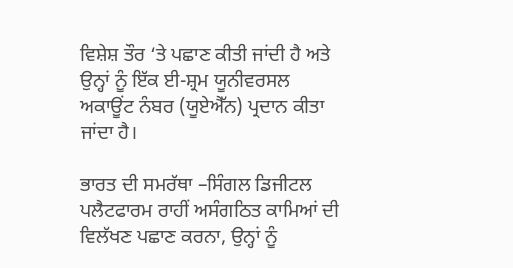ਵਿਸ਼ੇਸ਼ ਤੌਰ ‘ਤੇ ਪਛਾਣ ਕੀਤੀ ਜਾਂਦੀ ਹੈ ਅਤੇ ਉਨ੍ਹਾਂ ਨੂੰ ਇੱਕ ਈ-ਸ਼੍ਰਮ ਯੂਨੀਵਰਸਲ ਅਕਾਊਂਟ ਨੰਬਰ (ਯੂਏਐੱਨ) ਪ੍ਰਦਾਨ ਕੀਤਾ ਜਾਂਦਾ ਹੈ।

ਭਾਰਤ ਦੀ ਸਮਰੱਥਾ –ਸਿੰਗਲ ਡਿਜੀਟਲ ਪਲੈਟਫਾਰਮ ਰਾਹੀਂ ਅਸੰਗਠਿਤ ਕਾਮਿਆਂ ਦੀ ਵਿਲੱਖਣ ਪਛਾਣ ਕਰਨਾ, ਉਨ੍ਹਾਂ ਨੂੰ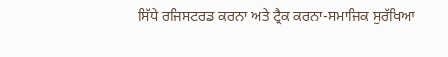ਸਿੱਧੇ ਰਜਿਸਟਰਡ ਕਰਨਾ ਅਤੇ ਟ੍ਰੈਕ ਕਰਨਾ-ਸਮਾਜਿਕ ਸੁਰੱਖਿਆ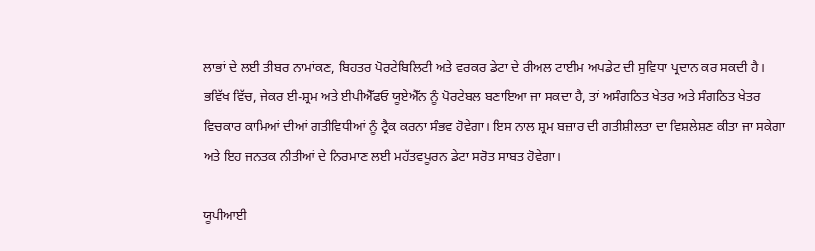ਲਾਭਾਂ ਦੇ ਲਈ ਤੀਬਰ ਨਾਮਾਂਕਣ, ਬਿਹਤਰ ਪੋਰਟੇਬਿਲਿਟੀ ਅਤੇ ਵਰਕਰ ਡੇਟਾ ਦੇ ਰੀਅਲ ਟਾਈਮ ਅਪਡੇਟ ਦੀ ਸੁਵਿਧਾ ਪ੍ਰਦਾਨ ਕਰ ਸਕਦੀ ਹੈ। ਭਵਿੱਖ ਵਿੱਚ, ਜੇਕਰ ਈ-ਸ਼੍ਰਮ ਅਤੇ ਈਪੀਐੱਫਓ ਯੂਏਐੱਨ ਨੂੰ ਪੋਰਟੇਬਲ ਬਣਾਇਆ ਜਾ ਸਕਦਾ ਹੈ, ਤਾਂ ਅਸੰਗਠਿਤ ਖੇਤਰ ਅਤੇ ਸੰਗਠਿਤ ਖੇਤਰ ਵਿਚਕਾਰ ਕਾਮਿਆਂ ਦੀਆਂ ਗਤੀਵਿਧੀਆਂ ਨੂੰ ਟ੍ਰੈਕ ਕਰਨਾ ਸੰਭਵ ਹੋਵੇਗਾ। ਇਸ ਨਾਲ ਸ਼੍ਰਮ ਬਜ਼ਾਰ ਦੀ ਗਤੀਸ਼ੀਲਤਾ ਦਾ ਵਿਸ਼ਲੇਸ਼ਣ ਕੀਤਾ ਜਾ ਸਕੇਗਾ ਅਤੇ ਇਹ ਜਨਤਕ ਨੀਤੀਆਂ ਦੇ ਨਿਰਮਾਣ ਲਈ ਮਹੱਤਵਪੂਰਨ ਡੇਟਾ ਸਰੋਤ ਸਾਬਤ ਹੋਵੇਗਾ।

ਯੂਪੀਆਈ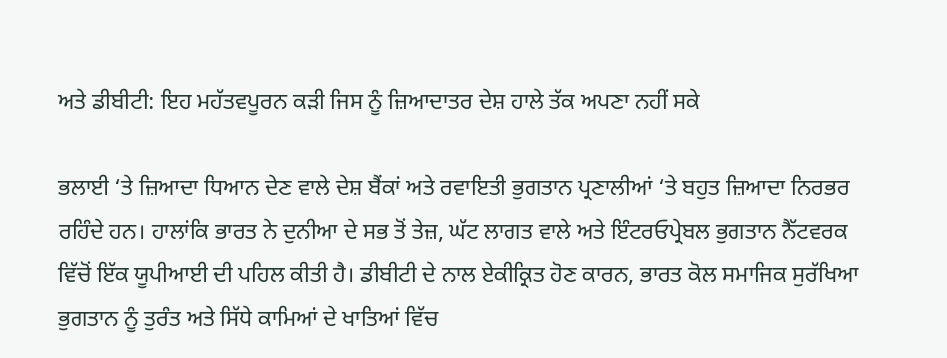ਅਤੇ ਡੀਬੀਟੀ: ਇਹ ਮਹੱਤਵਪੂਰਨ ਕੜੀ ਜਿਸ ਨੂੰ ਜ਼ਿਆਦਾਤਰ ਦੇਸ਼ ਹਾਲੇ ਤੱਕ ਅਪਣਾ ਨਹੀਂ ਸਕੇ

ਭਲਾਈ ‘ਤੇ ਜ਼ਿਆਦਾ ਧਿਆਨ ਦੇਣ ਵਾਲੇ ਦੇਸ਼ ਬੈਂਕਾਂ ਅਤੇ ਰਵਾਇਤੀ ਭੁਗਤਾਨ ਪ੍ਰਣਾਲੀਆਂ ‘ਤੇ ਬਹੁਤ ਜ਼ਿਆਦਾ ਨਿਰਭਰ ਰਹਿੰਦੇ ਹਨ। ਹਾਲਾਂਕਿ ਭਾਰਤ ਨੇ ਦੁਨੀਆ ਦੇ ਸਭ ਤੋਂ ਤੇਜ਼, ਘੱਟ ਲਾਗਤ ਵਾਲੇ ਅਤੇ ਇੰਟਰਓਪ੍ਰੇਬਲ ਭੁਗਤਾਨ ਨੈੱਟਵਰਕ ਵਿੱਚੋਂ ਇੱਕ ਯੂਪੀਆਈ ਦੀ ਪਹਿਲ ਕੀਤੀ ਹੈ। ਡੀਬੀਟੀ ਦੇ ਨਾਲ ਏਕੀਕ੍ਰਿਤ ਹੋਣ ਕਾਰਨ, ਭਾਰਤ ਕੋਲ ਸਮਾਜਿਕ ਸੁਰੱਖਿਆ ਭੁਗਤਾਨ ਨੂੰ ਤੁਰੰਤ ਅਤੇ ਸਿੱਧੇ ਕਾਮਿਆਂ ਦੇ ਖਾਤਿਆਂ ਵਿੱਚ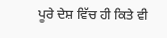ਪੂਰੇ ਦੇਸ਼ ਵਿੱਚ ਹੀ ਕਿਤੇ ਵੀ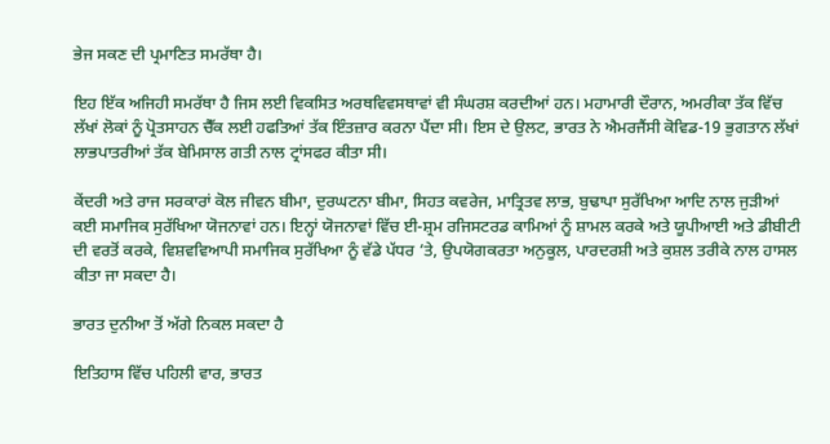ਭੇਜ ਸਕਣ ਦੀ ਪ੍ਰਮਾਣਿਤ ਸਮਰੱਥਾ ਹੈ।

ਇਹ ਇੱਕ ਅਜਿਹੀ ਸਮਰੱਥਾ ਹੈ ਜਿਸ ਲਈ ਵਿਕਸਿਤ ਅਰਥਵਿਵਸਥਾਵਾਂ ਵੀ ਸੰਘਰਸ਼ ਕਰਦੀਆਂ ਹਨ। ਮਹਾਮਾਰੀ ਦੌਰਾਨ, ਅਮਰੀਕਾ ਤੱਕ ਵਿੱਚ ਲੱਖਾਂ ਲੋਕਾਂ ਨੂੰ ਪ੍ਰੋਤਸਾਹਨ ਚੈੱਕ ਲਈ ਹਫਤਿਆਂ ਤੱਕ ਇੰਤਜ਼ਾਰ ਕਰਨਾ ਪੈਂਦਾ ਸੀ। ਇਸ ਦੇ ਉਲਟ, ਭਾਰਤ ਨੇ ਐਮਰਜੈਂਸੀ ਕੋਵਿਡ-19 ਭੁਗਤਾਨ ਲੱਖਾਂ ਲਾਭਪਾਤਰੀਆਂ ਤੱਕ ਬੇਮਿਸਾਲ ਗਤੀ ਨਾਲ ਟ੍ਰਾਂਸਫਰ ਕੀਤਾ ਸੀ।

ਕੇਂਦਰੀ ਅਤੇ ਰਾਜ ਸਰਕਾਰਾਂ ਕੋਲ ਜੀਵਨ ਬੀਮਾ, ਦੁਰਘਟਨਾ ਬੀਮਾ, ਸਿਹਤ ਕਵਰੇਜ, ਮਾਤ੍ਰਿਤਵ ਲਾਭ, ਬੁਢਾਪਾ ਸੁਰੱਖਿਆ ਆਦਿ ਨਾਲ ਜੁੜੀਆਂ ਕਈ ਸਮਾਜਿਕ ਸੁਰੱਖਿਆ ਯੋਜਨਾਵਾਂ ਹਨ। ਇਨ੍ਹਾਂ ਯੋਜਨਾਵਾਂ ਵਿੱਚ ਈ-ਸ਼੍ਰਮ ਰਜਿਸਟਰਡ ਕਾਮਿਆਂ ਨੂੰ ਸ਼ਾਮਲ ਕਰਕੇ ਅਤੇ ਯੂਪੀਆਈ ਅਤੇ ਡੀਬੀਟੀ ਦੀ ਵਰਤੋਂ ਕਰਕੇ, ਵਿਸ਼ਵਵਿਆਪੀ ਸਮਾਜਿਕ ਸੁਰੱਖਿਆ ਨੂੰ ਵੱਡੇ ਪੱਧਰ ‘ਤੇ, ਉਪਯੋਗਕਰਤਾ ਅਨੁਕੂਲ, ਪਾਰਦਰਸ਼ੀ ਅਤੇ ਕੁਸ਼ਲ ਤਰੀਕੇ ਨਾਲ ਹਾਸਲ ਕੀਤਾ ਜਾ ਸਕਦਾ ਹੈ।

ਭਾਰਤ ਦੁਨੀਆ ਤੋਂ ਅੱਗੇ ਨਿਕਲ ਸਕਦਾ ਹੈ

ਇਤਿਹਾਸ ਵਿੱਚ ਪਹਿਲੀ ਵਾਰ, ਭਾਰਤ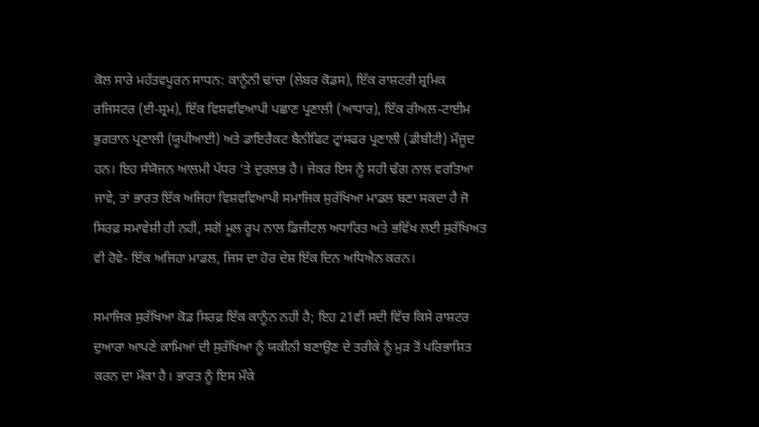ਕੋਲ ਸਾਰੇ ਮਹੱਤਵਪੂਰਨ ਸਾਧਨ: ਕਾਨੂੰਨੀ ਢਾਂਚਾ (ਲੇਬਰ ਕੋਡਸ), ਇੱਕ ਰਾਸ਼ਟਰੀ ਸ਼੍ਰਮਿਕ ਰਜਿਸਟਰ (ਈ-ਸ਼੍ਰਮ), ਇੱਕ ਵਿਸ਼ਵਵਿਆਪੀ ਪਛਾਣ ਪ੍ਰਣਾਲੀ (ਆਧਾਰ), ਇੱਕ ਰੀਅਲ-ਟਾਈਮ ਭੁਗਤਾਨ ਪ੍ਰਣਾਲੀ (ਯੂਪੀਆਈ) ਅਤੇ ਡਾਇਰੈਕਟ ਬੈਨੀਫਿਟ ਟ੍ਰਾਂਸਫਰ ਪ੍ਰਣਾਲੀ (ਡੀਬੀਟੀ) ਮੌਜੂਦ ਹਨ। ਇਹ ਸੰਯੋਜਨ ਆਲਮੀ ਪੱਧਰ ‘ਤੇ ਦੁਰਲਭ ਹੈ। ਜੇਕਰ ਇਸ ਨੂੰ ਸਹੀ ਢੰਗ ਨਾਲ ਵਰਤਿਆ ਜਾਵੇ, ਤਾਂ ਭਾਰਤ ਇੱਕ ਅਜਿਹਾ ਵਿਸ਼ਵਵਿਆਪੀ ਸਮਾਜਿਕ ਸੁਰੱਖਿਆ ਮਾਡਲ ਬਣਾ ਸਕਦਾ ਹੈ ਜੋ ਸਿਰਫ਼ ਸਮਾਵੇਸ਼ੀ ਹੀ ਨਹੀਂ, ਸਗੋਂ ਮੂਲ ਰੂਪ ਨਾਲ ਡਿਜੀਟਲ ਅਧਾਰਿਤ ਅਤੇ ਭਵਿੱਖ ਲਈ ਸੁਰੱਖਿਅਤ ਵੀ ਹੋਵੇ- ਇੱਕ ਅਜਿਹਾ ਮਾਡਲ, ਜਿਸ ਦਾ ਹੋਰ ਦੇਸ਼ ਇੱਕ ਦਿਨ ਅਧਿਐਨ ਕਰਨ।

ਸਮਾਜਿਕ ਸੁਰੱਖਿਆ ਕੋਡ ਸਿਰਫ਼ ਇੱਕ ਕਾਨੂੰਨ ਨਹੀਂ ਹੈ; ਇਹ 21ਵੀਂ ਸਦੀ ਵਿੱਚ ਕਿਸੇ ਰਾਸ਼ਟਰ ਦੁਆਰਾ ਆਪਣੇ ਕਾਮਿਆਂ ਦੀ ਸੁਰੱਖਿਆ ਨੂੰ ਯਕੀਨੀ ਬਣਾਉਣ ਦੇ ਤਰੀਕੇ ਨੂੰ ਮੁੜ ਤੋਂ ਪਰਿਭਾਸ਼ਿਤ ਕਰਨ ਦਾ ਮੌਕਾ ਹੈ। ਭਾਰਤ ਨੂੰ ਇਸ ਮੌਕੇ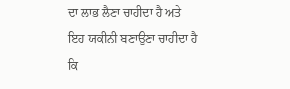ਦਾ ਲਾਭ ਲੈਣਾ ਚਾਹੀਦਾ ਹੈ ਅਤੇ ਇਹ ਯਕੀਨੀ ਬਣਾਉਣਾ ਚਾਹੀਦਾ ਹੈ ਕਿ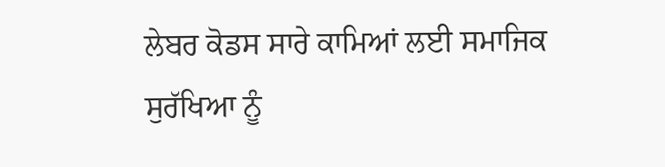ਲੇਬਰ ਕੋਡਸ ਸਾਰੇ ਕਾਮਿਆਂ ਲਈ ਸਮਾਜਿਕ ਸੁਰੱਖਿਆ ਨੂੰ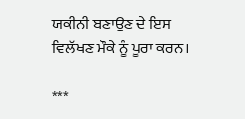ਯਕੀਨੀ ਬਣਾਉਣ ਦੇ ਇਸ ਵਿਲੱਖਣ ਮੌਕੇ ਨੂੰ ਪੂਰਾ ਕਰਨ।

***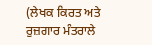(ਲੇਖਕ ਕਿਰਤ ਅਤੇ ਰੁਜ਼ਗਾਰ ਮੰਤਰਾਲੇ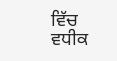ਵਿੱਚ ਵਧੀਕ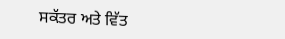ਸਕੱਤਰ ਅਤੇ ਵਿੱਤ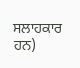ਸਲਾਹਕਾਰ ਹਨ)